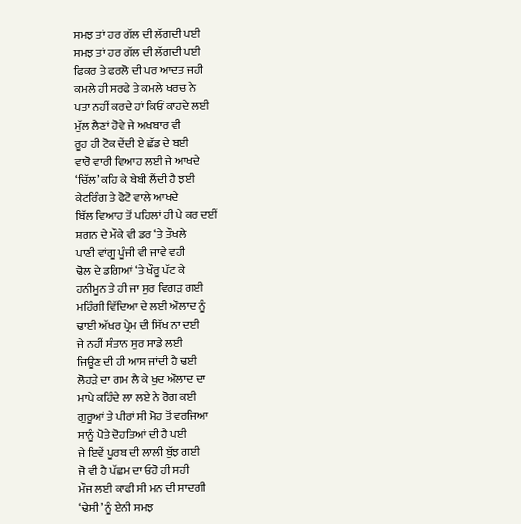ਸਮਝ ਤਾਂ ਹਰ ਗੱਲ ਦੀ ਲੱਗਦੀ ਪਈ
ਸਮਝ ਤਾਂ ਹਰ ਗੱਲ ਦੀ ਲੱਗਦੀ ਪਈ
ਫਿਕਰ ਤੇ ਫਰਲੋ ਦੀ ਪਰ ਆਦਤ ਜਹੀ
ਕਮਲੇ ਹੀ ਸਰਫੇ ਤੇ ਕਮਲੇ ਖਰਚ ਨੇ
ਪਤਾ ਨਹੀਂ ਕਰਦੇ ਹਾਂ ਕਿਓਂ ਕਾਹਦੇ ਲਈ
ਮੁੱਲ ਲੈਣਾਂ ਹੋਵੇ ਜੇ ਅਖਬਾਰ ਵੀ
ਰੂਹ ਹੀ ਟੋਕ ਦੇਂਦੀ ਏ ਛੱਡ ਦੇ ਬਈ
ਵਾਰੋ ਵਾਰੀ ਵਿਆਹ ਲਈ ਜੇ ਆਖਦੇ
‘ਚਿੱਲ’ ਕਹਿ ਕੇ ਬੇਬੀ ਲੈਂਦੀ ਹੈ ਝਈ
ਕੇਟਰਿੰਗ ਤੇ ਫੋਟੋ ਵਾਲੇ ਆਖਦੇ
ਬਿੱਲ ਵਿਆਹ ਤੋਂ ਪਹਿਲਾਂ ਹੀ ਪੇ ਕਰ ਦਈਂ
ਸ਼ਗਨ ਦੇ ਮੌਕੇ ਵੀ ਡਰ ‘ਤੇ ਤੌਖਲੇ
ਪਾਣੀ ਵਾਂਗੂ ਪੂੰਜੀ ਵੀ ਜਾਵੇ ਵਹੀ
ਢੋਲ ਦੇ ਡਗਿਆਂ ‘ਤੇ ਖੌਰੂ ਪੱਟ ਕੇ
ਹਨੀਮੂਨ ਤੇ ਹੀ ਜਾ ਸੁਰ ਵਿਗੜ ਗਈ
ਮਹਿੰਗੀ ਵਿੱਦਿਆ ਦੇ ਲਈ ਔਲਾਦ ਨੂੰ
ਢਾਈ ਅੱਖਰ ਪ੍ਰੇਮ ਦੀ ਸਿੱਖ ਨਾ ਦਈ
ਜੇ ਨਹੀਂ ਸੰਤਾਨ ਸੁਰ ਸਾਡੇ ਲਈ
ਜਿਊਣ ਦੀ ਹੀ ਆਸ ਜਾਂਦੀ ਹੈ ਢਈ
ਲੋਹੜੇ ਦਾ ਗਮ ਲੈ ਕੇ ਖੁਦ ਔਲਾਦ ਦਾ
ਮਾਪੇ ਕਹਿੰਦੇ ਲਾ ਲਏ ਨੇ ਰੋਗ ਕਈ
ਗੁਰੂਆਂ ਤੇ ਪੀਰਾਂ ਸੀ ਮੋਹ ਤੋਂ ਵਰਜਿਆ
ਸਾਨੂੰ ਪੋਤੇ ਦੋਹਤਿਆਂ ਦੀ ਹੈ ਪਈ
ਜੇ ਇਵੇਂ ਪੂਰਬ ਦੀ ਲਾਲੀ ਬੁੱਝ ਗਈ
ਜੋ ਵੀ ਹੈ ਪੱਛਮ ਦਾ ਓਹੋ ਹੀ ਸਹੀ
ਮੌਜ ਲਈ ਕਾਫੀ ਸੀ ਮਨ ਦੀ ਸਾਦਗੀ
‘ਢੇਸੀ’ ਨੂੰ ਏਨੀ ਸਮਝ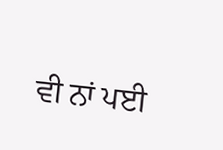ਵੀ ਨਾਂ ਪਈ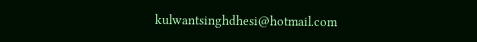kulwantsinghdhesi@hotmail.com